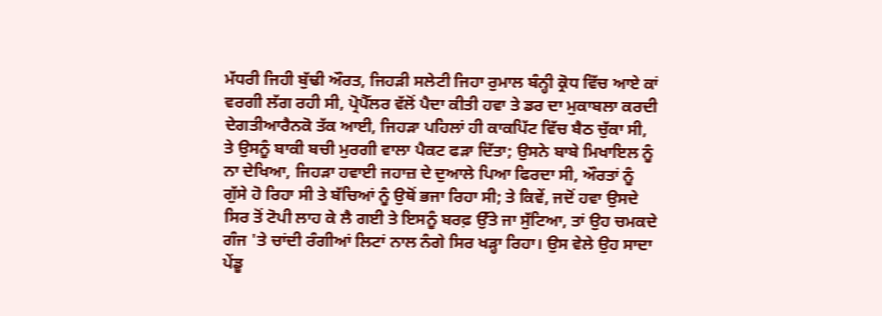ਮੱਧਰੀ ਜਿਹੀ ਬੁੱਢੀ ਔਰਤ, ਜਿਹੜੀ ਸਲੇਟੀ ਜਿਹਾ ਰੁਮਾਲ ਬੰਨ੍ਹੀ ਕ੍ਰੋਧ ਵਿੱਚ ਆਏ ਕਾਂ ਵਰਗੀ ਲੱਗ ਰਹੀ ਸੀ, ਪ੍ਰੋਪੈੱਲਰ ਵੱਲੋਂ ਪੈਦਾ ਕੀਤੀ ਹਵਾ ਤੇ ਡਰ ਦਾ ਮੁਕਾਬਲਾ ਕਰਦੀ ਦੇਗਤੀਆਰੈਨਕੋ ਤੱਕ ਆਈ, ਜਿਹੜਾ ਪਹਿਲਾਂ ਹੀ ਕਾਕਪਿੱਟ ਵਿੱਚ ਬੈਠ ਚੁੱਕਾ ਸੀ, ਤੇ ਉਸਨੂੰ ਬਾਕੀ ਬਚੀ ਮੁਰਗੀ ਵਾਲਾ ਪੈਕਟ ਫੜਾ ਦਿੱਤਾ; ਉਸਨੇ ਬਾਬੇ ਮਿਖਾਇਲ ਨੂੰ ਨਾ ਦੇਖਿਆ, ਜਿਹੜਾ ਹਵਾਈ ਜਹਾਜ਼ ਦੇ ਦੁਆਲੇ ਪਿਆ ਫਿਰਦਾ ਸੀ, ਔਰਤਾਂ ਨੂੰ ਗੁੱਸੇ ਹੋ ਰਿਹਾ ਸੀ ਤੇ ਬੱਚਿਆਂ ਨੂੰ ਉਥੋਂ ਭਜਾ ਰਿਹਾ ਸੀ; ਤੇ ਕਿਵੇਂ, ਜਦੋਂ ਹਵਾ ਉਸਦੇ ਸਿਰ ਤੋਂ ਟੋਪੀ ਲਾਹ ਕੇ ਲੈ ਗਈ ਤੇ ਇਸਨੂੰ ਬਰਫ਼ ਉੱਤੇ ਜਾ ਸੁੱਟਿਆ, ਤਾਂ ਉਹ ਚਮਕਦੇ ਗੰਜ 'ਤੇ ਚਾਂਦੀ ਰੰਗੀਆਂ ਲਿਟਾਂ ਨਾਲ ਨੰਗੇ ਸਿਰ ਖੜ੍ਹਾ ਰਿਹਾ। ਉਸ ਵੇਲੇ ਉਹ ਸਾਦਾ ਪੇਂਡੂ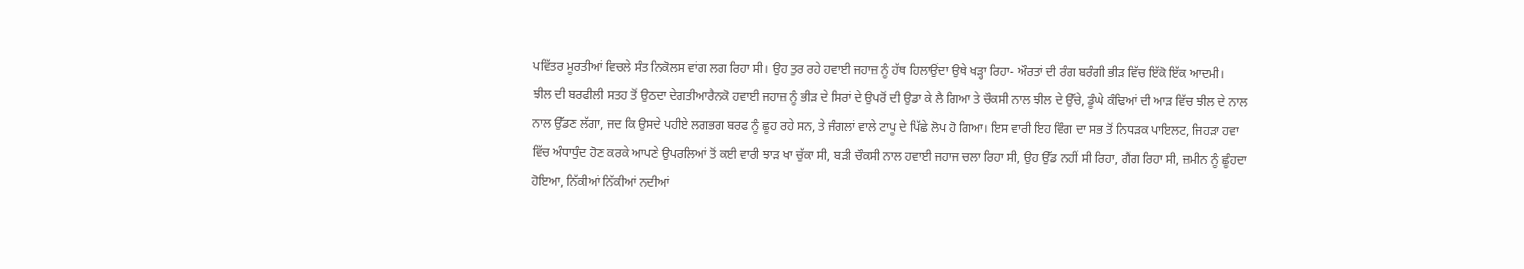ਪਵਿੱਤਰ ਮੂਰਤੀਆਂ ਵਿਚਲੇ ਸੰਤ ਨਿਕੋਲਸ ਵਾਂਗ ਲਗ ਰਿਹਾ ਸੀ। ਉਹ ਤੁਰ ਰਹੇ ਹਵਾਈ ਜਹਾਜ਼ ਨੂੰ ਹੱਥ ਹਿਲਾਉਂਦਾ ਉਥੇ ਖੜ੍ਹਾ ਰਿਹਾ- ਔਰਤਾਂ ਦੀ ਰੰਗ ਬਰੰਗੀ ਭੀੜ ਵਿੱਚ ਇੱਕੋ ਇੱਕ ਆਦਮੀ।
ਝੀਲ ਦੀ ਬਰਫੀਲੀ ਸਤਹ ਤੋਂ ਉਠਦਾ ਦੇਗਤੀਆਰੈਨਕੋ ਹਵਾਈ ਜਹਾਜ਼ ਨੂੰ ਭੀੜ ਦੇ ਸਿਰਾਂ ਦੇ ਉਪਰੋਂ ਦੀ ਉਡਾ ਕੇ ਲੈ ਗਿਆ ਤੇ ਚੌਕਸੀ ਨਾਲ ਝੀਲ ਦੇ ਉੱਚੇ, ਡੂੰਘੇ ਕੰਢਿਆਂ ਦੀ ਆੜ ਵਿੱਚ ਝੀਲ ਦੇ ਨਾਲ ਨਾਲ ਉੱਡਣ ਲੱਗਾ, ਜਦ ਕਿ ਉਸਦੇ ਪਹੀਏ ਲਗਭਗ ਬਰਫ ਨੂੰ ਛੂਹ ਰਹੇ ਸਨ, ਤੇ ਜੰਗਲਾਂ ਵਾਲੇ ਟਾਪੂ ਦੇ ਪਿੱਛੇ ਲੋਪ ਹੋ ਗਿਆ। ਇਸ ਵਾਰੀ ਇਹ ਵਿੰਗ ਦਾ ਸਭ ਤੋਂ ਨਿਧੜਕ ਪਾਇਲਟ, ਜਿਹੜਾ ਹਵਾ ਵਿੱਚ ਅੰਧਾਧੁੰਦ ਹੋਣ ਕਰਕੇ ਆਪਣੇ ਉਪਰਲਿਆਂ ਤੋਂ ਕਈ ਵਾਰੀ ਝਾੜ ਖਾ ਚੁੱਕਾ ਸੀ, ਬੜੀ ਚੌਕਸੀ ਨਾਲ ਹਵਾਈ ਜਹਾਜ ਚਲਾ ਰਿਹਾ ਸੀ, ਉਹ ਉੱਡ ਨਹੀਂ ਸੀ ਰਿਹਾ, ਗੈਂਗ ਰਿਹਾ ਸੀ, ਜ਼ਮੀਨ ਨੂੰ ਛੂੰਹਦਾ ਹੋਇਆ, ਨਿੱਕੀਆਂ ਨਿੱਕੀਆਂ ਨਦੀਆਂ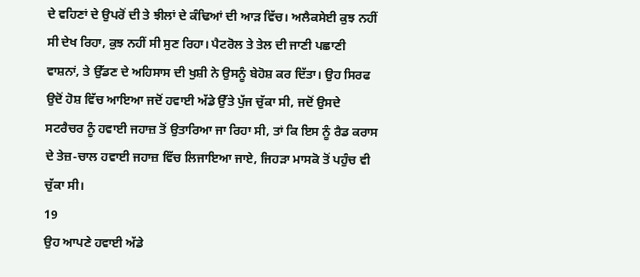ਦੇ ਵਹਿਣਾਂ ਦੇ ਉਪਰੋਂ ਦੀ ਤੇ ਝੀਲਾਂ ਦੇ ਕੰਢਿਆਂ ਦੀ ਆੜ ਵਿੱਚ। ਅਲੈਕਸੇਈ ਕੁਝ ਨਹੀਂ ਸੀ ਦੇਖ ਰਿਹਾ, ਕੁਝ ਨਹੀਂ ਸੀ ਸੁਣ ਰਿਹਾ। ਪੈਟਰੋਲ ਤੇ ਤੇਲ ਦੀ ਜਾਣੀ ਪਛਾਣੀ ਵਾਸ਼ਨਾਂ, ਤੇ ਉੱਡਣ ਦੇ ਅਹਿਸਾਸ ਦੀ ਖੁਸ਼ੀ ਨੇ ਉਸਨੂੰ ਬੇਹੋਸ਼ ਕਰ ਦਿੱਤਾ। ਉਹ ਸਿਰਫ ਉਦੋਂ ਹੋਸ਼ ਵਿੱਚ ਆਇਆ ਜਦੋਂ ਹਵਾਈ ਅੱਡੇ ਉੱਤੇ ਪੁੱਜ ਚੁੱਕਾ ਸੀ, ਜਦੋਂ ਉਸਦੇ ਸਟਰੈਚਰ ਨੂੰ ਹਵਾਈ ਜਹਾਜ਼ ਤੋਂ ਉਤਾਰਿਆ ਜਾ ਰਿਹਾ ਸੀ, ਤਾਂ ਕਿ ਇਸ ਨੂੰ ਰੈਡ ਕਰਾਸ ਦੇ ਤੇਜ਼-ਚਾਲ ਹਵਾਈ ਜਹਾਜ਼ ਵਿੱਚ ਲਿਜਾਇਆ ਜਾਏ, ਜਿਹੜਾ ਮਾਸਕੋ ਤੋਂ ਪਹੁੰਚ ਵੀ ਚੁੱਕਾ ਸੀ।
19
ਉਹ ਆਪਣੇ ਹਵਾਈ ਅੱਡੇ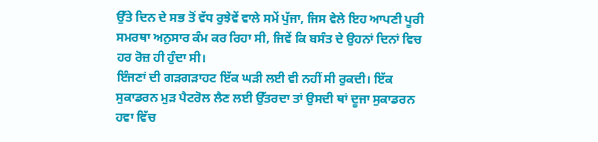ਉੱਤੇ ਦਿਨ ਦੇ ਸਭ ਤੋਂ ਵੱਧ ਰੁਝੇਵੇਂ ਵਾਲੇ ਸਮੇਂ ਪੁੱਜਾ, ਜਿਸ ਵੇਲੇ ਇਹ ਆਪਣੀ ਪੂਰੀ ਸਮਰਥਾ ਅਨੁਸਾਰ ਕੰਮ ਕਰ ਰਿਹਾ ਸੀ, ਜਿਵੇਂ ਕਿ ਬਸੰਤ ਦੇ ਉਹਨਾਂ ਦਿਨਾਂ ਵਿਚ ਹਰ ਰੋਜ਼ ਹੀ ਹੁੰਦਾ ਸੀ।
ਇੰਜਣਾਂ ਦੀ ਗੜਗੜਾਹਟ ਇੱਕ ਘੜੀ ਲਈ ਵੀ ਨਹੀਂ ਸੀ ਰੁਕਦੀ। ਇੱਕ ਸੁਕਾਡਰਨ ਮੁੜ ਪੈਟਰੋਲ ਲੈਣ ਲਈ ਉੱਤਰਦਾ ਤਾਂ ਉਸਦੀ ਥਾਂ ਦੂਜਾ ਸੁਕਾਡਰਨ ਹਵਾ ਵਿੱਚ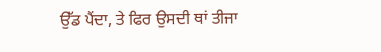ਉੱਡ ਪੈਂਦਾ, ਤੇ ਫਿਰ ਉਸਦੀ ਥਾਂ ਤੀਜਾ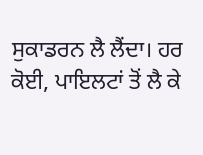ਸੁਕਾਡਰਨ ਲੈ ਲੈਂਦਾ। ਹਰ ਕੋਈ, ਪਾਇਲਟਾਂ ਤੋਂ ਲੈ ਕੇ